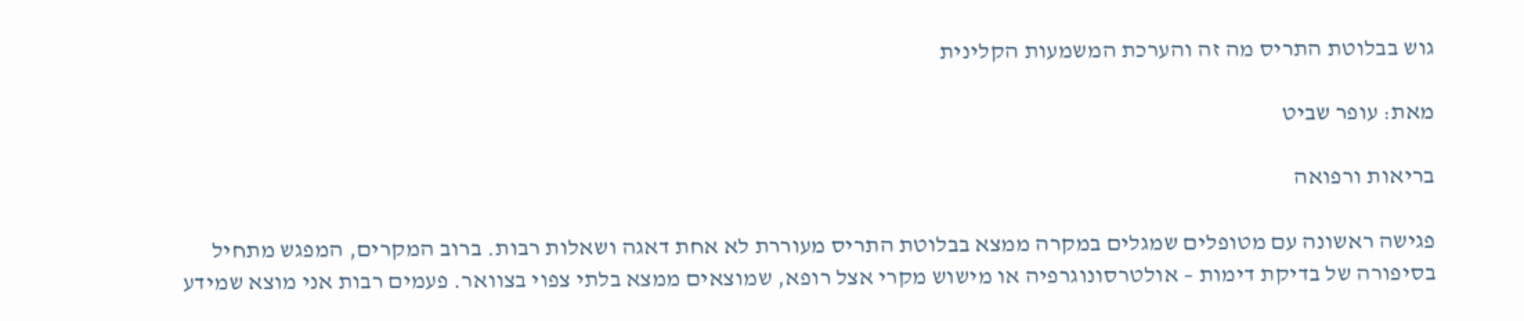גוש בבלוטת התריס מה זה והערכת המשמעות הקלינית

מאת: עופר שביט

בריאות ורפואה

פגישה ראשונה עם מטופלים שמגלים במקרה ממצא בבלוטת התריס מעוררת לא אחת דאגה ושאלות רבות. ברוב המקרים, המפגש מתחיל בסיפורה של בדיקת דימות – אולטרסונוגרפיה או מישוש מקרי אצל רופא, שמוצאים ממצא בלתי צפוי בצוואר. פעמים רבות אני מוצא שמידע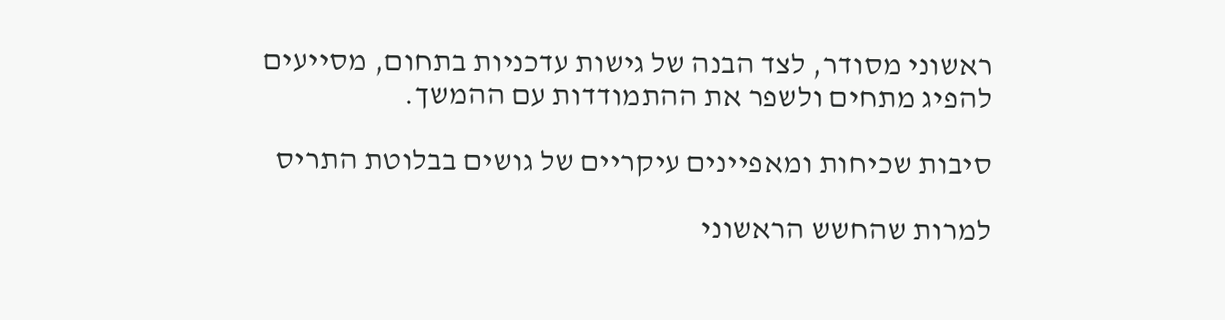ראשוני מסודר, לצד הבנה של גישות עדכניות בתחום, מסייעים להפיג מתחים ולשפר את ההתמודדות עם ההמשך.

סיבות שכיחות ומאפיינים עיקריים של גושים בבלוטת התריס

למרות שהחשש הראשוני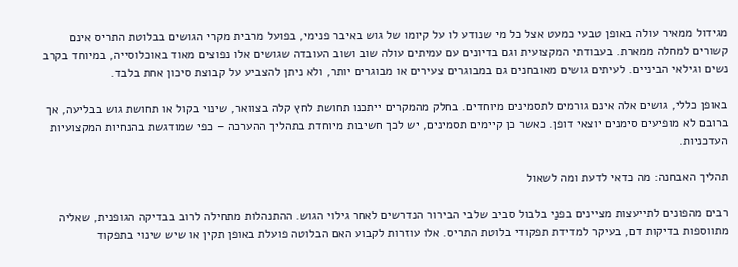מגידול ממאיר עולה באופן טבעי כמעט אצל כל מי שנודע לו על קיומו של גוש באיבר פנימי, בפועל מרבית מקרי הגושים בבלוטת התריס אינם קשורים למחלה ממארת. בעבודתי המקצועית וגם בדיונים עם עמיתים עולה שוב ושוב העובדה שגושים אלו נפוצים מאוד באוכלוסייה, במיוחד בקרב נשים וגילאי הביניים. לעיתים גושים מאובחנים גם במבוגרים צעירים או מבוגרים יותר, ולא ניתן להצביע על קבוצת סיכון אחת בלבד.

באופן כללי, גושים אלה אינם גורמים לתסמינים מיוחדים. בחלק מהמקרים ייתכנו תחושת לחץ קלה בצוואר, שינוי בקול או תחושת גוש בבליעה, אך ברובם לא מופיעים סימנים יוצאי דופן. כאשר כן קיימים תסמינים, יש לכך חשיבות מיוחדת בתהליך ההערכה – כפי שמודגשת בהנחיות המקצועיות העדכניות.

תהליך האבחנה: מה כדאי לדעת ומה לשאול

רבים מהפונים לתייעצות מציינים בפנַי בלבול סביב שלבי הבירור הנדרשים לאחר גילוי הגוש. ההתנהלות מתחילה לרוב בבדיקה הגופנית, שאליה מתווספות בדיקות דם, בעיקר למדידת תפקודי בלוטת התריס. אלו עוזרות לקבוע האם הבלוטה פועלת באופן תקין או שיש שינוי בתפקוד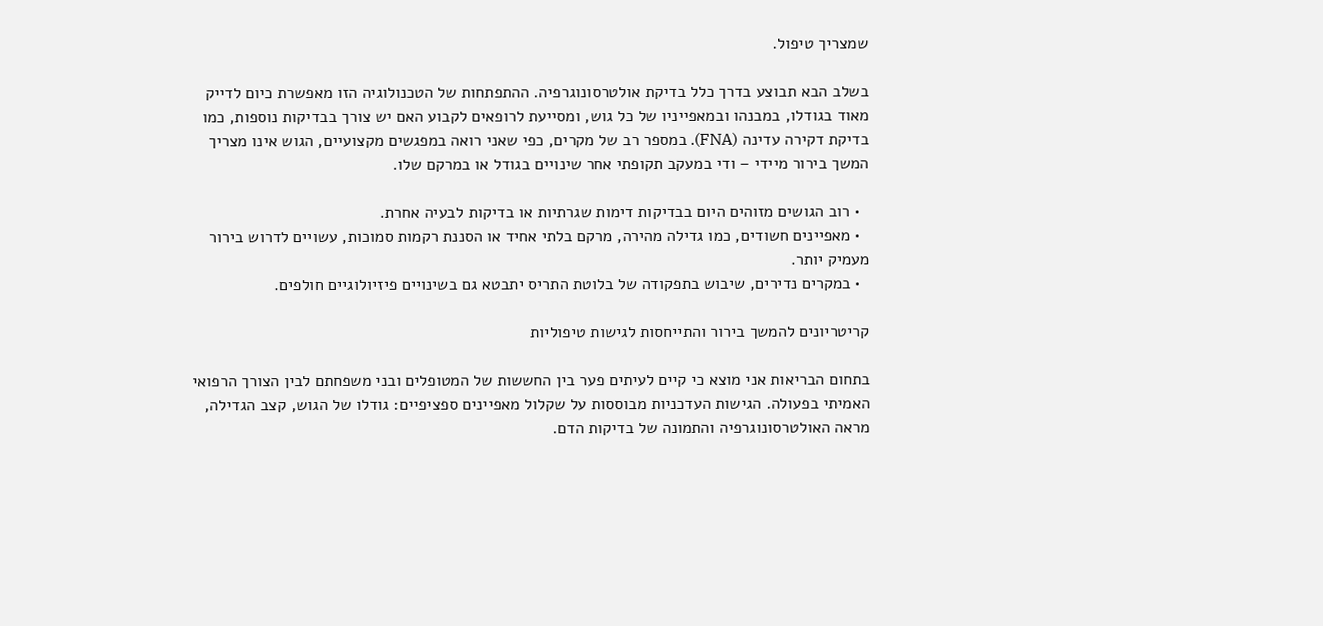שמצריך טיפול.

בשלב הבא תבוצע בדרך כלל בדיקת אולטרסונוגרפיה. ההתפתחות של הטכנולוגיה הזו מאפשרת כיום לדייק מאוד בגודלו, במבנהו ובמאפייניו של כל גוש, ומסייעת לרופאים לקבוע האם יש צורך בבדיקות נוספות, כמו בדיקת דקירה עדינה (FNA). במספר רב של מקרים, כפי שאני רואה במפגשים מקצועיים, הגוש אינו מצריך המשך בירור מיידי – ודי במעקב תקופתי אחר שינויים בגודל או במרקם שלו.

  • רוב הגושים מזוהים היום בבדיקות דימות שגרתיות או בדיקות לבעיה אחרת.
  • מאפיינים חשודים, כמו גדילה מהירה, מרקם בלתי אחיד או הסננת רקמות סמוכות, עשויים לדרוש בירור מעמיק יותר.
  • במקרים נדירים, שיבוש בתפקודה של בלוטת התריס יתבטא גם בשינויים פיזיולוגיים חולפים.

קריטריונים להמשך בירור והתייחסות לגישות טיפוליות

בתחום הבריאות אני מוצא כי קיים לעיתים פער בין החששות של המטופלים ובני משפחתם לבין הצורך הרפואי האמיתי בפעולה. הגישות העדכניות מבוססות על שקלול מאפיינים ספציפיים: גודלו של הגוש, קצב הגדילה, מראה האולטרסונוגרפיה והתמונה של בדיקות הדם.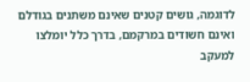לדוגמה, גושים קטנים שאינם משתנים בגודלם ואינם חשודים במרקמם, בדרך כלל יומלצו למעקב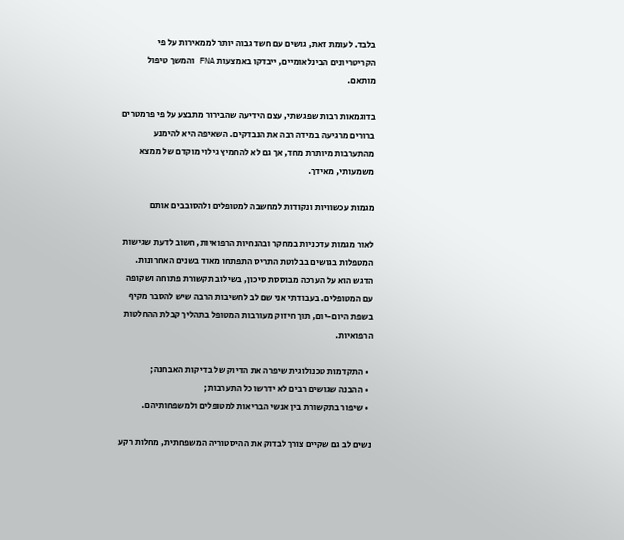בלבד. לעומת זאת, גושים עם חשד גבוה יותר לממאירות על פי הקריטריונים הבינלאומיים, ייבדקו באמצעות FNA והמשך טיפול מותאם.

בדוגמאות רבות שפגשתי, עצם הידיעה שהבירור מתבצע על פי פרמטרים ברורים מרגיעה במידה רבה את הנבדקים. השאיפה היא להימנע מהתערבות מיותרת מחד, אך גם לא להחמיץ גילוי מוקדם של ממצא משמעותי, מאידך.

מגמות עכשוויות ונקודות למחשבה למטופלים ולהסובבים אותם

לאור מגמות עדכניות במחקר ובהנחיות הרפואיות, חשוב לדעת שגישות המטפלות בגושים בבלוטת התריס התפתחו מאוד בשנים האחרונות. הדגש הוא על הערכה מבוססת סיכון, בשילוב תקשורת פתוחה ושקופה עם המטופלים. בעבודתי אני שם לב לחשיבות הרבה שיש להסבר מקיף בשפת היום-יום, תוך חיזוק מעורבות המטופל בתהליך קבלת ההחלטות הרפואיות.

  • התקדמות טכנולוגית שיפרה את הדיוק של בדיקות האבחנה;
  • ההבנה שגושים רבים לא ידרשו כל התערבות;
  • שיפור בתקשורת בין אנשי הבריאות למטופלים ולמשפחותיהם.

נשים לב גם שקיים צורך לבדוק את ההיסטוריה המשפחתית, מחלות רקע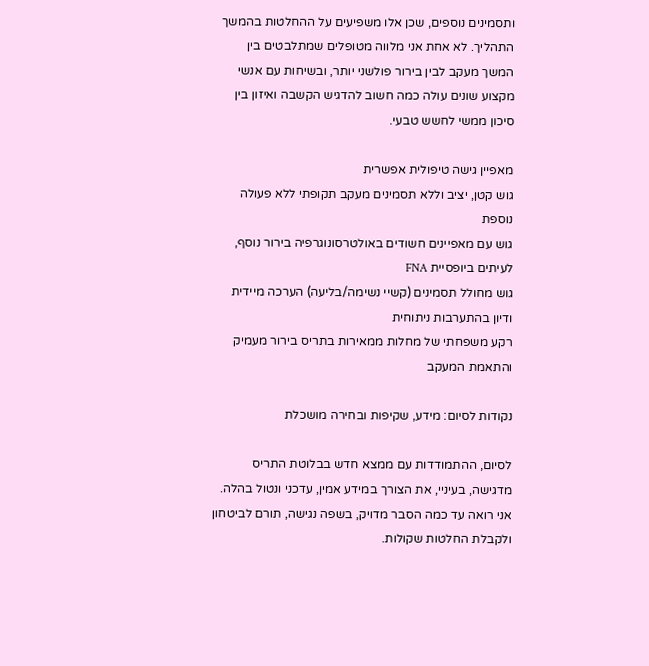ותסמינים נוספים, שכן אלו משפיעים על ההחלטות בהמשך התהליך. לא אחת אני מלווה מטופלים שמתלבטים בין המשך מעקב לבין בירור פולשני יותר, ובשיחות עם אנשי מקצוע שונים עולה כמה חשוב להדגיש הקשבה ואיזון בין סיכון ממשי לחשש טבעי.

מאפיין גישה טיפולית אפשרית
גוש קטן, יציב וללא תסמינים מעקב תקופתי ללא פעולה נוספת
גוש עם מאפיינים חשודים באולטרסונוגרפיה בירור נוסף, לעיתים ביופסיית FNA
גוש מחולל תסמינים (קשיי נשימה/בליעה) הערכה מיידית ודיון בהתערבות ניתוחית
רקע משפחתי של מחלות ממאירות בתריס בירור מעמיק והתאמת המעקב

נקודות לסיום: מידע, שקיפות ובחירה מושכלת

לסיום, ההתמודדות עם ממצא חדש בבלוטת התריס מדגישה, בעיניי, את הצורך במידע אמין, עדכני ונטול בהלה. אני רואה עד כמה הסבר מדויק, בשפה נגישה, תורם לביטחון ולקבלת החלטות שקולות.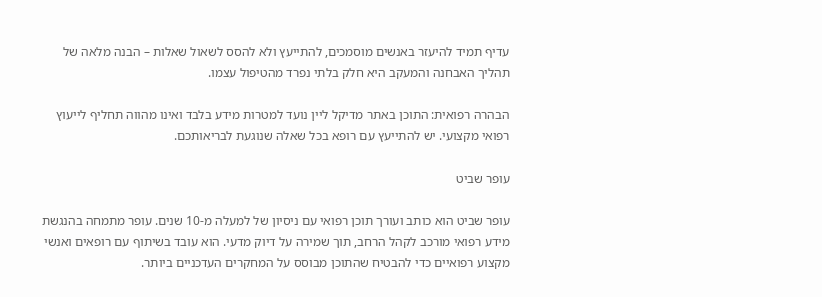עדיף תמיד להיעזר באנשים מוסמכים, להתייעץ ולא להסס לשאול שאלות – הבנה מלאה של תהליך האבחנה והמעקב היא חלק בלתי נפרד מהטיפול עצמו.

הבהרה רפואית: התוכן באתר מדיקל ליין נועד למטרות מידע בלבד ואינו מהווה תחליף לייעוץ רפואי מקצועי. יש להתייעץ עם רופא בכל שאלה שנוגעת לבריאותכם.

עופר שביט

עופר שביט הוא כותב ועורך תוכן רפואי עם ניסיון של למעלה מ-10 שנים. עופר מתמחה בהנגשת מידע רפואי מורכב לקהל הרחב, תוך שמירה על דיוק מדעי. הוא עובד בשיתוף עם רופאים ואנשי מקצוע רפואיים כדי להבטיח שהתוכן מבוסס על המחקרים העדכניים ביותר.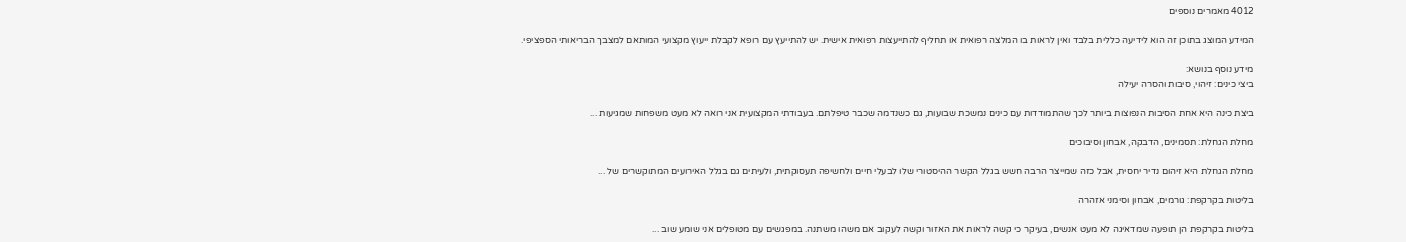4012 מאמרים נוספים

המידע המוצג בתוכן זה הוא לידיעה כללית בלבד ואין לראות בו המלצה רפואית או תחליף להתייעצות רפואית אישית. יש להתייעץ עם רופא לקבלת ייעוץ מקצועי המותאם למצבך הבריאותי הספציפי.

מידע נוסף בנושא:
ביצי כינים: זיהוי, סיבות והסרה יעילה

ביצת כינה היא אחת הסיבות הנפוצות ביותר לכך שהתמודדות עם כינים נמשכת שבועות, גם כשנדמה שכבר טיפלתם. בעבודתי המקצועית אני רואה לא מעט משפחות שמגיעות ...

מחלת הגחלת: תסמינים, הדבקה, אבחון וסיבוכים

מחלת הגחלת היא זיהום נדיר יחסית, אבל כזה שמייצר הרבה חשש בגלל הקשר ההיסטורי שלו לבעלי חיים ולחשיפה תעסוקתית, ולעיתים גם בגלל האירועים המתוקשרים של ...

בליטות בקרקפת: גורמים, אבחון וסימני אזהרה

בליטות בקרקפת הן תופעה שמדאיגה לא מעט אנשים, בעיקר כי קשה לראות את האזור וקשה לעקוב אם משהו משתנה. במפגשים עם מטופלים אני שומע שוב ...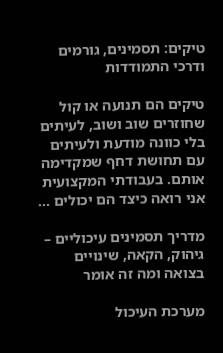טיקים: תסמינים, גורמים ודרכי התמודדות

טיקים הם תנועה או קול שחוזרים שוב ושוב, לעיתים בלי כוונה מודעת ולעיתים עם תחושת דחף שמקדימה אותם. בעבודתי המקצועית אני רואה כיצד הם יכולים ...

מדריך תסמינים עיכוליים – גיהוק, הקאה, שינויים בצואה ומה זה אומר

מערכת העיכול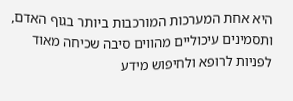היא אחת המערכות המורכבות ביותר בגוף האדם, ותסמינים עיכוליים מהווים סיבה שכיחה מאוד לפניות לרופא ולחיפוש מידע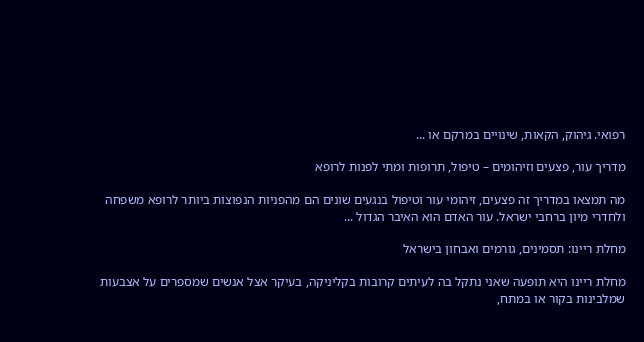רפואי. גיהוק, הקאות, שינויים במרקם או ...

מדריך עור, פצעים וזיהומים – טיפול, תרופות ומתי לפנות לרופא

מה תמצאו במדריך זה פצעים, זיהומי עור וטיפול בנגעים שונים הם מהפניות הנפוצות ביותר לרופא משפחה ולחדרי מיון ברחבי ישראל. עור האדם הוא האיבר הגדול ...

מחלת ריינו: תסמינים, גורמים ואבחון בישראל

מחלת ריינו היא תופעה שאני נתקל בה לעיתים קרובות בקליניקה, בעיקר אצל אנשים שמספרים על אצבעות שמלבינות בקור או במתח,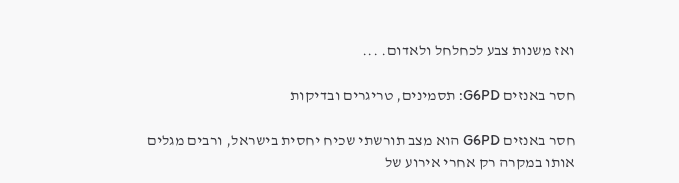ואז משנות צבע לכחלחל ולאדום. ...

חסר באנזים G6PD: תסמינים, טריגרים ובדיקות

חסר באנזים G6PD הוא מצב תורשתי שכיח יחסית בישראל, ורבים מגלים אותו במקרה רק אחרי אירוע של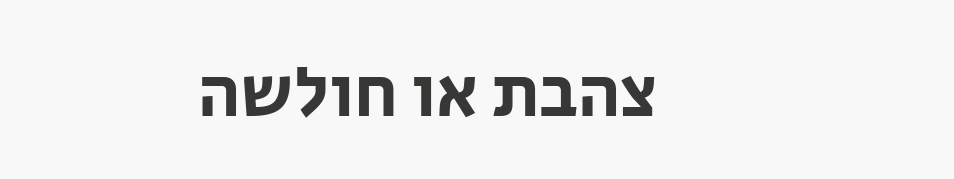צהבת או חולשה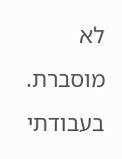לא מוסברת. בעבודתי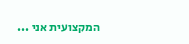המקצועית אני ...